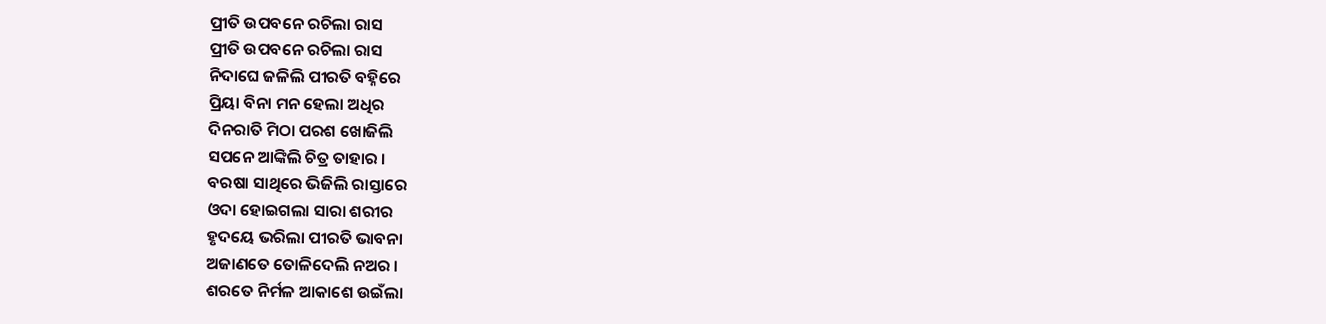ପ୍ରୀତି ଉପବନେ ରଚିଲା ରାସ
ପ୍ରୀତି ଉପବନେ ରଚିଲା ରାସ
ନିଦାଘେ ଜଳିଲି ପୀରତି ବହ୍ନିରେ
ପ୍ରିୟା ବିନା ମନ ହେଲା ଅଧିର
ଦିନରାତି ମିଠା ପରଶ ଖୋଜିଲି
ସପନେ ଆଙ୍କିଲି ଚିତ୍ର ତାହାର ।
ବରଷା ସାଥିରେ ଭିଜିଲି ରାସ୍ତାରେ
ଓଦା ହୋଇଗଲା ସାରା ଶରୀର
ହୃଦୟେ ଭରିଲା ପୀରତି ଭାବନା
ଅଜାଣତେ ତୋଳିଦେଲି ନଅର ।
ଶରତେ ନିର୍ମଳ ଆକାଶେ ଉଇଁଲା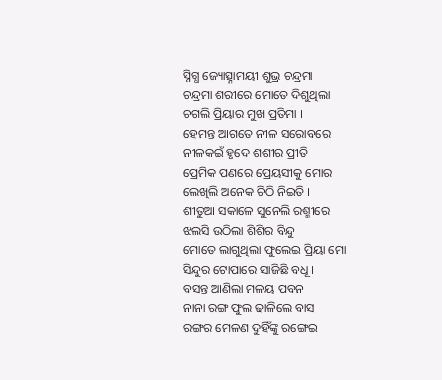ସ୍ନିଗ୍ଧ ଜ୍ୟୋତ୍ସ୍ନାମୟୀ ଶୁଭ୍ର ଚନ୍ଦ୍ରମା
ଚନ୍ଦ୍ରମା ଶରୀରେ ମୋତେ ଦିଶୁଥିଲା
ଚଗଲି ପ୍ରିୟାର ମୁଖ ପ୍ରତିମା ।
ହେମନ୍ତ ଆଗତେ ନୀଳ ସରୋବରେ
ନୀଳକଇଁ ହୃଦେ ଶଶୀର ପ୍ରୀତି
ପ୍ରେମିକ ପଣରେ ପ୍ରେୟସୀକୁ ମୋର
ଲେଖିଲି ଅନେକ ଚିଠି ନିଇତି ।
ଶୀତୁଆ ସକାଳେ ସୁନେଲି ରଶ୍ମୀରେ
ଝଲସି ଉଠିଲା ଶିଶିର ବିନ୍ଦୁ
ମୋତେ ଲାଗୁଥିଲା ଫୁଲେଇ ପ୍ରିୟା ମୋ
ସିନ୍ଦୁର ଟୋପାରେ ସାଜିଛି ବଧୂ ।
ବସନ୍ତ ଆଣିଲା ମଳୟ ପବନ
ନାନା ରଙ୍ଗ ଫୁଲ ଢାଳିଲେ ବାସ
ରଙ୍ଗର ମେଳଣ ଦୁହିଁଙ୍କୁ ରଙ୍ଗେଇ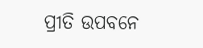ପ୍ରୀତି ଉପବନେ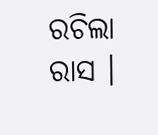ରଚିଲା ରାସ ।